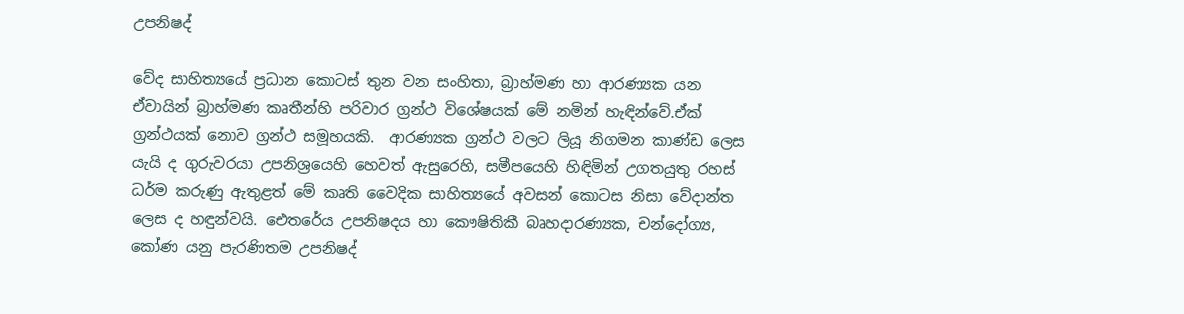උපනිෂද්

වේද සාහිත්‍යයේ ප්‍රධාන කොටස් තුන වන සංහිතා, බ්‍රාහ්මණ හා ආරණ්‍යක යන ඒවායින් බ්‍රාහ්මණ කෘතීන්හි පරිවාර ග්‍රන්ථ විශේෂයක් මේ නමින් හැඳින්වේ.ඒක් ග්‍රන්ථයක් නොව ග්‍රන්ථ සමූහයකි.  ආරණ්‍යක ග්‍රන්ථ වලට ලියූ නිගමන කාණ්ඩ ලෙස යැයි ද ගුරුවරයා උපනිශ්‍රයෙහි හෙවත් ඇසුරෙහි, සමීපයෙහි හිඳිමින් උගතයුතු රහස් ධර්ම කරුණු ඇතුළත් මේ කෘති වෛදික සාහිත්‍යයේ අවසන් කොටස නිසා වේදාන්ත ලෙස ද හඳුන්වයි. ඓතරේය උපනිෂදය හා කෞෂිතිකී බෘහදාරණ්‍යක, චන්දෝග්‍ය, කෝණ යනු පැරණිතම උපනිෂද්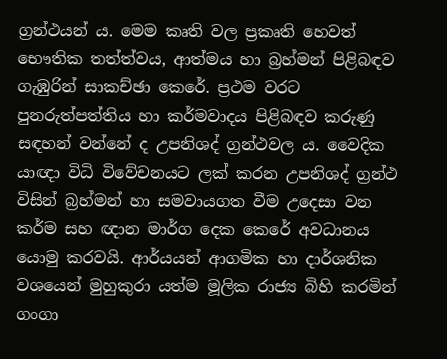ග්‍රන්ථයන් ය. මෙම කෘති වල ප්‍රකෘති හෙවත් භෞතික තත්ත්වය, ආත්මය හා බ්‍රහ්මන් පිළිබඳව ගැඹුරින් සාකච්ඡා කෙරේ. ප්‍රථම වරට පුනරුත්පත්තිය හා කර්මවාදය පිළිබඳව කරුණු සඳහන් වන්නේ ද උපනිශද් ග්‍රන්ථවල ය. වෛදික යාඥා විධි විවේචනයට ලක් කරන උපනිශද් ග්‍රන්ථ විසින් බ්‍රහ්මන් හා සමවායගත වීම උදෙසා වන කර්ම සහ ඥාන මාර්ග දෙක කෙරේ අවධානය යොමු කරවයි. ආර්යයන් ආගමික හා දාර්ශනික වශයෙන් මුහුකුරා යත්ම මූලික රාජ්‍ය බිහි කරමින් ගංගා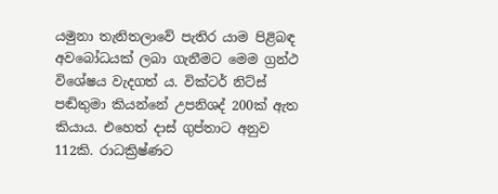යමුනා තැනිතලාවේ පැතිර යාම පිළිබඳ අවබෝධයක් ලබා ගැනීමට මෙම ග්‍රන්ථ විශේෂය වැදගත් ය. වික්ටර් නිට්ස් පඬිතුමා කියන්නේ උපනිශද් 200ක් ඇත කියාය. එහෙත් දාස් ගුප්තාට අනුව 112කි. රාධක්‍රිෂ්ණට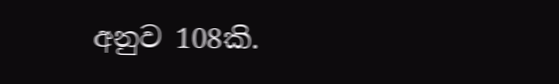අනුව 108කි.